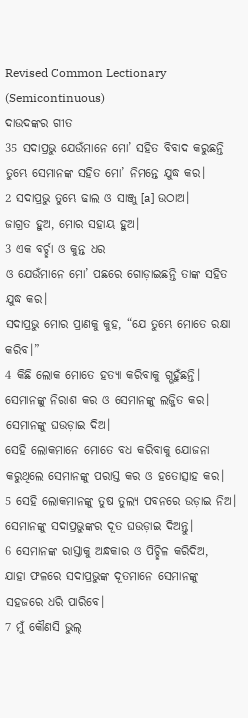Revised Common Lectionary (Semicontinuous)
ଦାଉଦଙ୍କର ଗୀତ
35 ସଦାପ୍ରଭୁ ଯେଉଁମାନେ ମୋ’ ସହିତ ବିବାଦ କରୁଛନ୍ତି
ତୁମ୍ଭେ ସେମାନଙ୍କ ସହିତ ମୋ’ ନିମନ୍ତେ ଯୁଦ୍ଧ କର।
2 ସଦାପ୍ରଭୁ ତୁମ୍ଭେ ଢାଲ ଓ ସାଞ୍ଜୁ [a] ଉଠାଅ।
ଜାଗ୍ରତ ହୁଅ, ମୋର ସହାୟ ହୁଅ।
3 ଏକ ବର୍ଚ୍ଛା ଓ କୁନ୍ତ ଧର
ଓ ଯେଉଁମାନେ ମୋ’ ପଛରେ ଗୋଡ଼ାଇଛନ୍ତି ତାଙ୍କ ସହିତ ଯୁଦ୍ଧ କର।
ସଦାପ୍ରଭୁ ମୋର ପ୍ରାଣକୁ କୁହ, “ଯେ ତୁମ୍ଭେ ମୋତେ ରକ୍ଷା କରିବ।”
4 କିଛି ଲୋକ ମୋତେ ହତ୍ୟା କରିବାକୁ ଗ୍ଭହୁଁଛନ୍ତି।
ସେମାନଙ୍କୁ ନିରାଶ କର ଓ ସେମାନଙ୍କୁ ଲଜ୍ଜିତ କର।
ସେମାନଙ୍କୁ ଘଉଡ଼ାଇ ଦିଅ।
ସେହି ଲୋକମାନେ ମୋତେ ବଧ କରିବାକୁ ଯୋଜନା କରୁଥିଲେ ସେମାନଙ୍କୁ ପରାସ୍ତ କର ଓ ହତୋତ୍ସାହ କର।
5 ସେହି ଲୋକମାନଙ୍କୁ ତୁଷ ତୁଲ୍ୟ ପବନରେ ଉଡ଼ାଇ ନିଅ।
ସେମାନଙ୍କୁ ସଦାପ୍ରଭୁଙ୍କର ଦୂତ ଘଉଡ଼ାଇ ଦିଅନ୍ତୁ।
6 ସେମାନଙ୍କ ରାସ୍ତାକୁ ଅନ୍ଧକାର ଓ ପିଚ୍ଛିଳ କରିଦିଅ,
ଯାହା ଫଳରେ ସଦାପ୍ରଭୁଙ୍କ ଦୂତମାନେ ସେମାନଙ୍କୁ ସହଜରେ ଧରି ପାରିବେ।
7 ମୁଁ କୌଣସି ଭୁଲ୍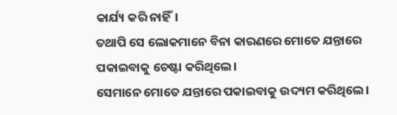କାର୍ଯ୍ୟ କରି ନାହିଁ।
ତଥାପି ସେ ଲୋକମାନେ ବିନା କାରଣରେ ମୋତେ ଯନ୍ତାରେ ପକାଇବାକୁ ଚେଷ୍ଟା କରିଥିଲେ।
ସେମାନେ ମୋତେ ଯନ୍ତାରେ ପକାଇବାକୁ ଉଦ୍ୟମ କରିଥିଲେ।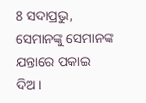8 ସଦାପ୍ରଭୁ, ସେମାନଙ୍କୁ ସେମାନଙ୍କ ଯନ୍ତାରେ ପକାଇ ଦିଅ।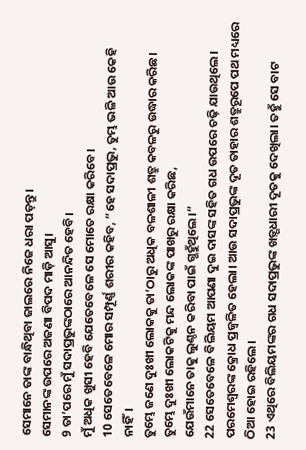ସେମାନେ ତାଙ୍କ ବାନ୍ଧିଥିବା ଜାଲରେ ନିଜେ ଧରା ପଡ଼ନ୍ତୁ।
ସେମାନଙ୍କ ଉପରେ ଅଜଣା ବିପଦ ମାଡ଼ି ଆସୁ।
9 ତା’ପରେ ମୁଁ ସଦାପ୍ରଭୁଙ୍କଠାରେ ଆନନ୍ଦିତ ହେବି।
ମୁଁ ଅଧିକ ଖୁସୀ ହେବି ଯେତେବେଳେ ସେ ମୋତେ ରକ୍ଷା କରିବେ।
10 ସେତେବେଳେ ମୋର ସମ୍ପୂର୍ଣ୍ଣ ଶରୀର କହିବ, “ହେ ସଦାପ୍ରଭୁ, ତୁମ୍ଭ ଭଳି ଆଉ କେହି ନାହିଁ।
ତୁମ୍ଭେ ଜଣେ ଦୁଃଖୀ ଲୋକକୁ ତା’ଠାରୁ ଅଧିକ ବଳଶାଳୀ ଶତ୍ରୁ କବଳରୁ ଉଦ୍ଧାର କରିଛ।
ତୁମ୍ଭେ ଦୁଃଖୀ ଲୋକଟିକୁ ମନ୍ଦ ଲୋକଙ୍କ ପାଖରୁ ରକ୍ଷା କରିଛ,
ଯେଉଁମାନେ ତାକୁ ଲୁଣ୍ଠନ କରିବା ପାଇଁ ଗ୍ଭହୁଁଥିଲେ।”
22 ସେତେବେଳେ ବିଲିୟମ ଆପଣା ଦୁଇ ଦାସଙ୍କ ସହିତ ଗଧ ଉପରେ ଚଢ଼ି ଯାଉଥିଲେ। ପରମେଶ୍ୱରଙ୍କ କ୍ରୋଧ ପ୍ରଜ୍ୱଳିତ ହେଲା। ଆଉ ସଦାପ୍ରଭୁଙ୍କ ଦୂତ ତାହାର ଶତ୍ରୁରୂପେ ପଥ ମଧ୍ୟରେ ଠିଆ ହୋଇ ରହିଲେ।
23 ଏଥିରେ ବିଲିୟମଙ୍କର ଗଧ ସଦାପ୍ରଭୁଙ୍କ ଖଡ଼୍ଗଧାରୀ ଦୂତକୁ ଦେଖିଲା। ତହୁଁ ସେ ବାଟ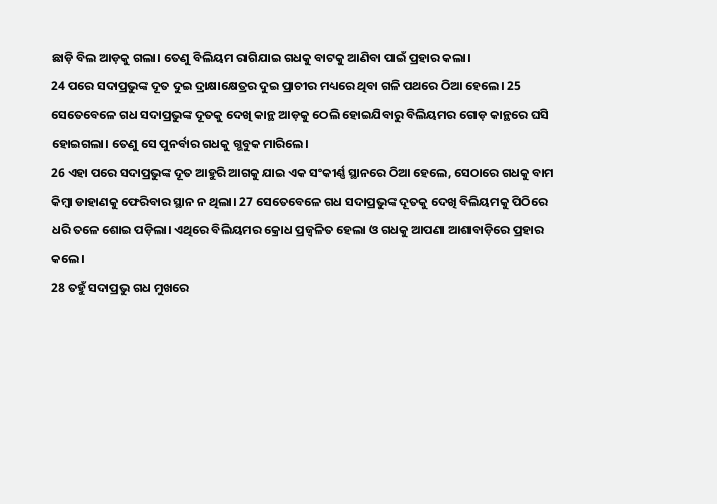ଛାଡ଼ି ବିଲ ଆଡ଼କୁ ଗଲା। ତେଣୁ ବିଲିୟମ ରାଗିଯାଇ ଗଧକୁ ବାଟକୁ ଆଣିବା ପାଇଁ ପ୍ରହାର କଲା।
24 ପରେ ସଦାପ୍ରଭୁଙ୍କ ଦୂତ ଦୁଇ ଦ୍ରାକ୍ଷାକ୍ଷେତ୍ରର ଦୁଇ ପ୍ରାଚୀର ମଧ୍ୟରେ ଥିବା ଗଳି ପଥରେ ଠିଆ ହେଲେ। 25 ସେତେବେଳେ ଗଧ ସଦାପ୍ରଭୁଙ୍କ ଦୂତକୁ ଦେଖି କାନ୍ଥ ଆଡ଼କୁ ଠେଲି ହୋଇଯିବାରୁ ବିଲିୟମର ଗୋଡ଼ କାନ୍ଥରେ ଘସି ହୋଇଗଲା। ତେଣୁ ସେ ପୁନର୍ବାର ଗଧକୁ ଗ୍ଭବୁକ ମାରିଲେ।
26 ଏହା ପରେ ସଦାପ୍ରଭୁଙ୍କ ଦୂତ ଆହୁରି ଆଗକୁ ଯାଇ ଏକ ସଂକୀର୍ଣ୍ଣ ସ୍ଥାନରେ ଠିଆ ହେଲେ, ସେଠାରେ ଗଧକୁ ବାମ କିମ୍ବା ଡାହାଣକୁ ଫେରିବାର ସ୍ଥାନ ନ ଥିଲା। 27 ସେତେବେଳେ ଗଧ ସଦାପ୍ରଭୁଙ୍କ ଦୂତକୁ ଦେଖି ବିଲିୟମକୁ ପିଠିରେ ଧରି ତଳେ ଶୋଇ ପଡ଼ିଲା। ଏଥିରେ ବିଲିୟମର କ୍ରୋଧ ପ୍ରଜ୍ୱଳିତ ହେଲା ଓ ଗଧକୁ ଆପଣା ଆଶାବାଡ଼ିରେ ପ୍ରହାର କଲେ।
28 ତହୁଁ ସଦାପ୍ରଭୁ ଗଧ ମୁଖରେ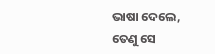ଭାଷା ଦେଲେ, ତେଣୁ ସେ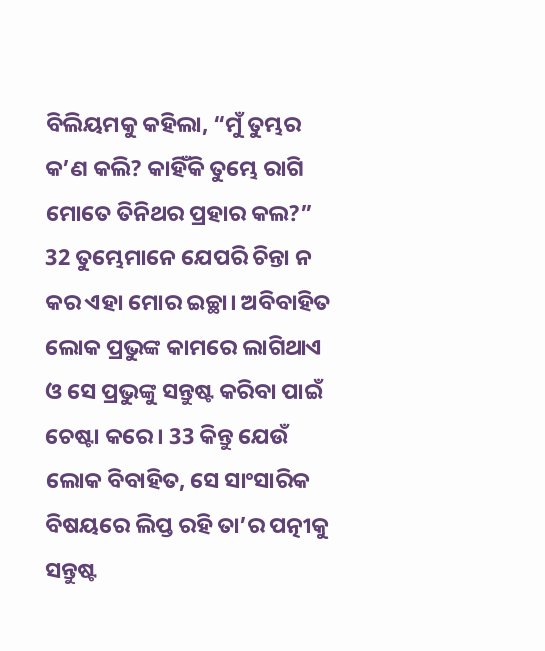ବିଲିୟମକୁ କହିଲା, “ମୁଁ ତୁମ୍ଭର କ’ଣ କଲି? କାହିଁକି ତୁମ୍ଭେ ରାଗି ମୋତେ ତିନିଥର ପ୍ରହାର କଲ?”
32 ତୁମ୍ଭେମାନେ ଯେପରି ଚିନ୍ତା ନ କର ଏହା ମୋର ଇଚ୍ଛା। ଅବିବାହିତ ଲୋକ ପ୍ରଭୁଙ୍କ କାମରେ ଲାଗିଥାଏ ଓ ସେ ପ୍ରଭୁଙ୍କୁ ସନ୍ତୁଷ୍ଟ କରିବା ପାଇଁ ଚେଷ୍ଟା କରେ। 33 କିନ୍ତୁ ଯେଉଁ ଲୋକ ବିବାହିତ, ସେ ସାଂସାରିକ ବିଷୟରେ ଲିପ୍ତ ରହି ତା’ର ପତ୍ନୀକୁ ସନ୍ତୁଷ୍ଟ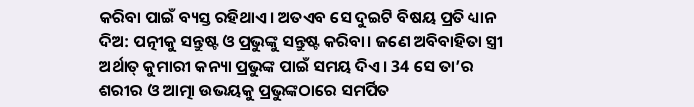କରିବା ପାଇଁ ବ୍ୟସ୍ତ ରହିଥାଏ। ଅତଏବ ସେ ଦୁଇଟି ବିଷୟ ପ୍ରତି ଧ୍ୟାନ ଦିଅ: ପତ୍ନୀକୁ ସନ୍ତୁଷ୍ଟ ଓ ପ୍ରଭୁଙ୍କୁ ସନ୍ତୁଷ୍ଟ କରିବା। ଜଣେ ଅବିବାହିତା ସ୍ତ୍ରୀ ଅର୍ଥାତ୍ କୁମାରୀ କନ୍ୟା ପ୍ରଭୁଙ୍କ ପାଇଁ ସମୟ ଦିଏ। 34 ସେ ତା’ର ଶରୀର ଓ ଆତ୍ମା ଉଭୟକୁ ପ୍ରଭୁଙ୍କଠାରେ ସମର୍ପିତ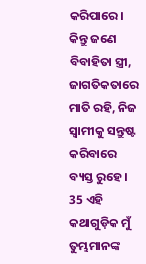କରିପାରେ। କିନ୍ତୁ ଜଣେ ବିବାହିତା ସ୍ତ୍ରୀ, ଜାଗତିକତାରେ ମାତି ରହି, ନିଜ ସ୍ୱାମୀକୁ ସନ୍ତୁଷ୍ଟ କରିବାରେ ବ୍ୟସ୍ତ ରୁହେ। 35 ଏହି କଥାଗୁଡ଼ିକ ମୁଁ ତୁମ୍ଭମାନଙ୍କ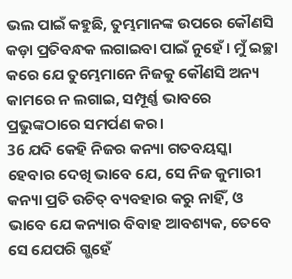ଭଲ ପାଇଁ କହୁଛି, ତୁମ୍ଭମାନଙ୍କ ଉପରେ କୌଣସି କଡ଼ା ପ୍ରତିବନ୍ଧକ ଲଗାଇବା ପାଇଁ ନୁହେଁ। ମୁଁ ଇଚ୍ଛା କରେ ଯେ ତୁମ୍ଭେମାନେ ନିଜକୁ କୌଣସି ଅନ୍ୟ କାମରେ ନ ଲଗାଇ, ସମ୍ପୂର୍ଣ୍ଣ ଭାବରେ ପ୍ରଭୁଙ୍କଠାରେ ସମର୍ପଣ କର।
36 ଯଦି କେହି ନିଜର କନ୍ୟା ଗତବୟସ୍କା ହେବାର ଦେଖି ଭାବେ ଯେ, ସେ ନିଜ କୁମାରୀ କନ୍ୟା ପ୍ରତି ଉଚିତ୍ ବ୍ୟବହାର କରୁ ନାହିଁ, ଓ ଭାବେ ଯେ କନ୍ୟାର ବିବାହ ଆବଶ୍ୟକ, ତେବେ ସେ ଯେପରି ଗ୍ଭହେଁ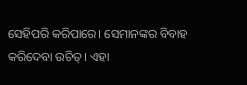ସେହିପରି କରିପାରେ। ସେମାନଙ୍କର ବିବାହ କରିଦେବା ଉଚିତ୍। ଏହା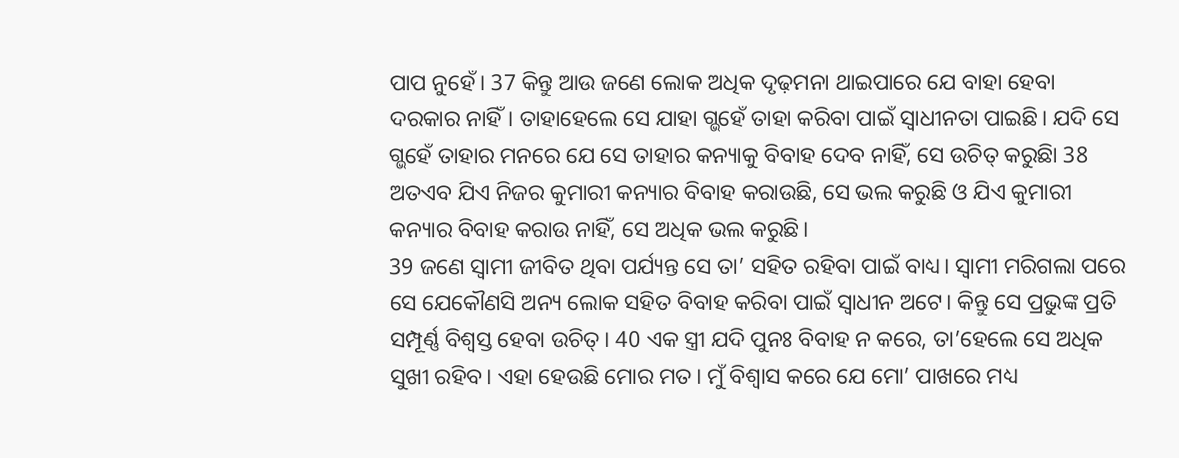ପାପ ନୁହେଁ। 37 କିନ୍ତୁ ଆଉ ଜଣେ ଲୋକ ଅଧିକ ଦୃଢ଼ମନା ଥାଇପାରେ ଯେ ବାହା ହେବା ଦରକାର ନାହିଁ। ତାହାହେଲେ ସେ ଯାହା ଗ୍ଭହେଁ ତାହା କରିବା ପାଇଁ ସ୍ୱାଧୀନତା ପାଇଛି। ଯଦି ସେ ଗ୍ଭହେଁ ତାହାର ମନରେ ଯେ ସେ ତାହାର କନ୍ୟାକୁ ବିବାହ ଦେବ ନାହିଁ, ସେ ଉଚିତ୍ କରୁଛିା 38 ଅତଏବ ଯିଏ ନିଜର କୁମାରୀ କନ୍ୟାର ବିବାହ କରାଉଛି, ସେ ଭଲ କରୁଛି ଓ ଯିଏ କୁମାରୀ କନ୍ୟାର ବିବାହ କରାଉ ନାହିଁ, ସେ ଅଧିକ ଭଲ କରୁଛି।
39 ଜଣେ ସ୍ୱାମୀ ଜୀବିତ ଥିବା ପର୍ଯ୍ୟନ୍ତ ସେ ତା’ ସହିତ ରହିବା ପାଇଁ ବାଧ୍ୟ। ସ୍ୱାମୀ ମରିଗଲା ପରେ ସେ ଯେକୌଣସି ଅନ୍ୟ ଲୋକ ସହିତ ବିବାହ କରିବା ପାଇଁ ସ୍ୱାଧୀନ ଅଟେ। କିନ୍ତୁ ସେ ପ୍ରଭୁଙ୍କ ପ୍ରତି ସମ୍ପୂର୍ଣ୍ଣ ବିଶ୍ୱସ୍ତ ହେବା ଉଚିତ୍। 40 ଏକ ସ୍ତ୍ରୀ ଯଦି ପୁନଃ ବିବାହ ନ କରେ, ତା’ହେଲେ ସେ ଅଧିକ ସୁଖୀ ରହିବ। ଏହା ହେଉଛି ମୋର ମତ। ମୁଁ ବିଶ୍ୱାସ କରେ ଯେ ମୋ’ ପାଖରେ ମଧ୍ୟ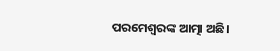ପରମେଶ୍ୱରଙ୍କ ଆତ୍ମା ଅଛି।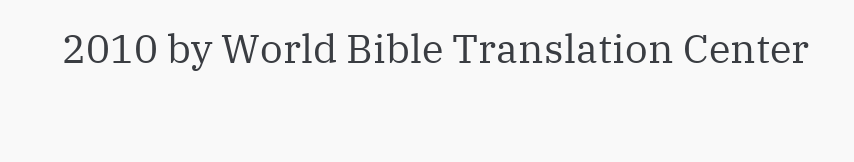2010 by World Bible Translation Center